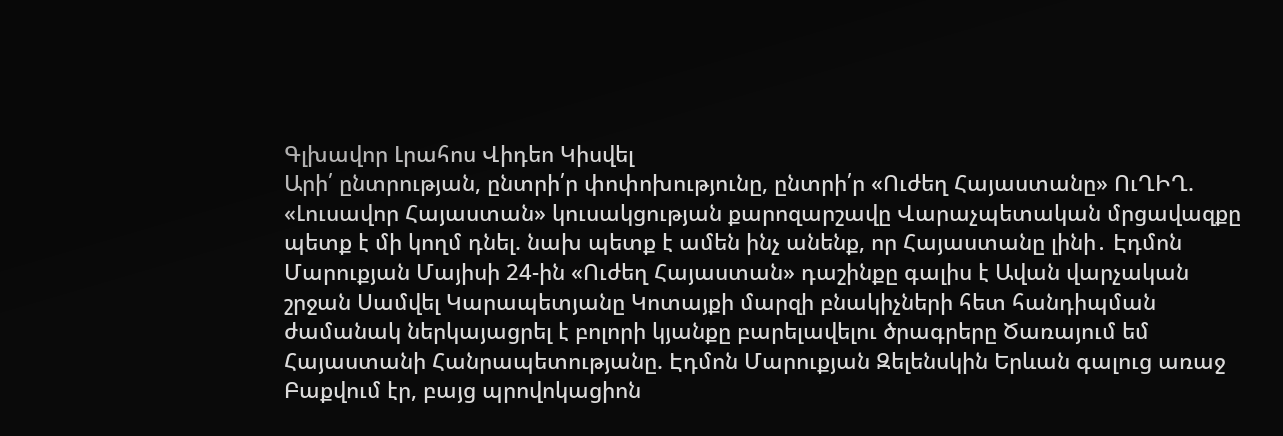Գլխավոր Լրահոս Վիդեո Կիսվել
Արի՛ ընտրության, ընտրի՛ր փոփոխությունը, ընտրի՛ր «Ուժեղ Հայաստանը» ՈւՂԻՂ. «Լուսավոր Հայաստան» կուսակցության քարոզարշավը Վարաչպետական մրցավազքը պետք է մի կողմ դնել. նախ պետք է ամեն ինչ անենք, որ Հայաստանը լինի․ Էդմոն Մարուքյան Մայիսի 24-ին «Ուժեղ Հայաստան» դաշինքը գալիս է Ավան վարչական շրջան Սամվել Կարապետյանը Կոտայքի մարզի բնակիչների հետ հանդիպման ժամանակ ներկայացրել է բոլորի կյանքը բարելավելու ծրագրերը Ծառայում եմ Հայաստանի Հանրապետությանը. Էդմոն Մարուքյան Զելենսկին Երևան գալուց առաջ Բաքվում էր, բայց պրովոկացիոն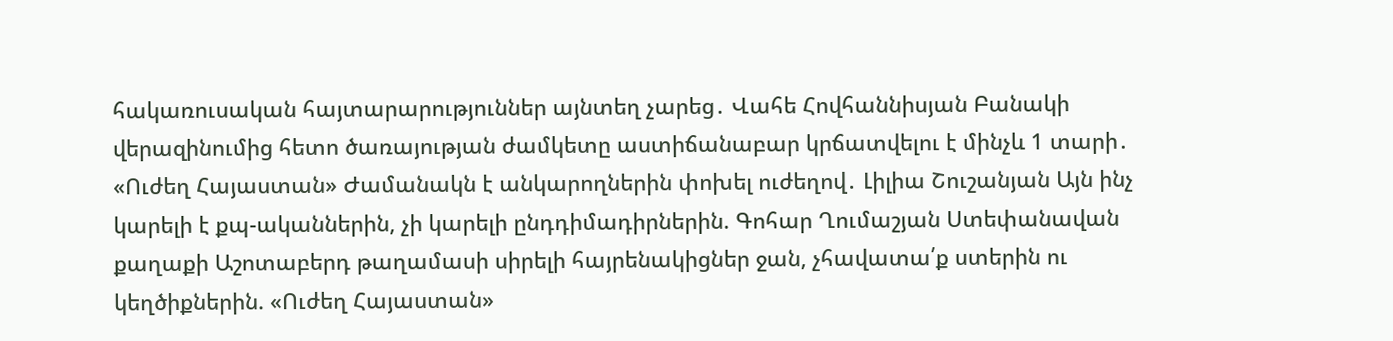հակառուսական հայտարարություններ այնտեղ չարեց․ Վահե Հովհաննիսյան Բանակի վերազինումից հետո ծառայության ժամկետը աստիճանաբար կրճատվելու է մինչև 1 տարի․ «Ուժեղ Հայաստան» Ժամանակն է անկարողներին փոխել ուժեղով․ Լիլիա Շուշանյան Այն ինչ կարելի է քպ-ականներին, չի կարելի ընդդիմադիրներին. Գոհար Ղումաշյան Ստեփանավան քաղաքի Աշոտաբերդ թաղամասի սիրելի հայրենակիցներ ջան, չհավատա՛ք ստերին ու կեղծիքներին. «Ուժեղ Հայաստան»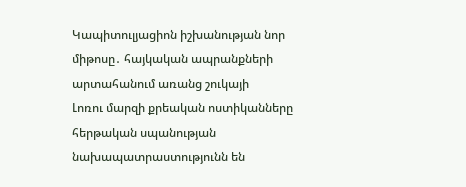Կապիտուլյացիոն իշխանության նոր միթոսը․ հայկական ապրանքների արտահանում առանց շուկայի
Լոռու մարզի քրեական ոստիկանները հերթական սպանության նախապատրաստությունն են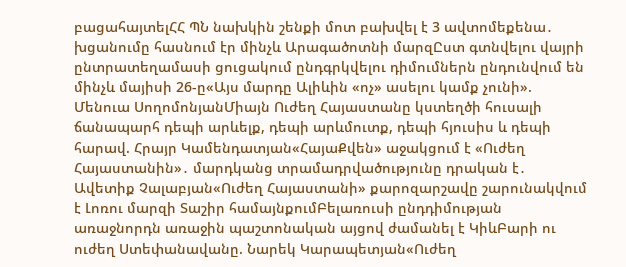բացահայտելՀՀ ՊՆ նախկին շենքի մոտ բախվել է 3 ավտոմեքենա․ խցանումը հասնում էր մինչև Արագածոտնի մարզԸստ գտնվելու վայրի ընտրատեղամասի ցուցակում ընդգրկվելու դիմումներն ընդունվում են մինչև մայիսի 26-ը«Այս մարդը Ալիևին «ոչ» ասելու կամք չունի». Մենուա ՍողոմոնյանՄիայն Ուժեղ Հայաստանը կստեղծի հուսալի ճանապարհ դեպի արևելք, դեպի արևմուտք, դեպի հյուսիս և դեպի հարավ. Հրայր Կամենդատյան«ՀայաՔվեն» աջակցում է «Ուժեղ Հայաստանին»․ մարդկանց տրամադրվածությունը դրական է․ Ավետիք Չալաբյան«Ուժեղ Հայաստանի» քարոզարշավը շարունակվում է Լոռու մարզի Տաշիր համայնքումԲելառուսի ընդդիմության առաջնորդն առաջին պաշտոնական այցով ժամանել է ԿիևԲարի ու ուժեղ Ստեփանավանը. Նարեկ Կարապետյան«Ուժեղ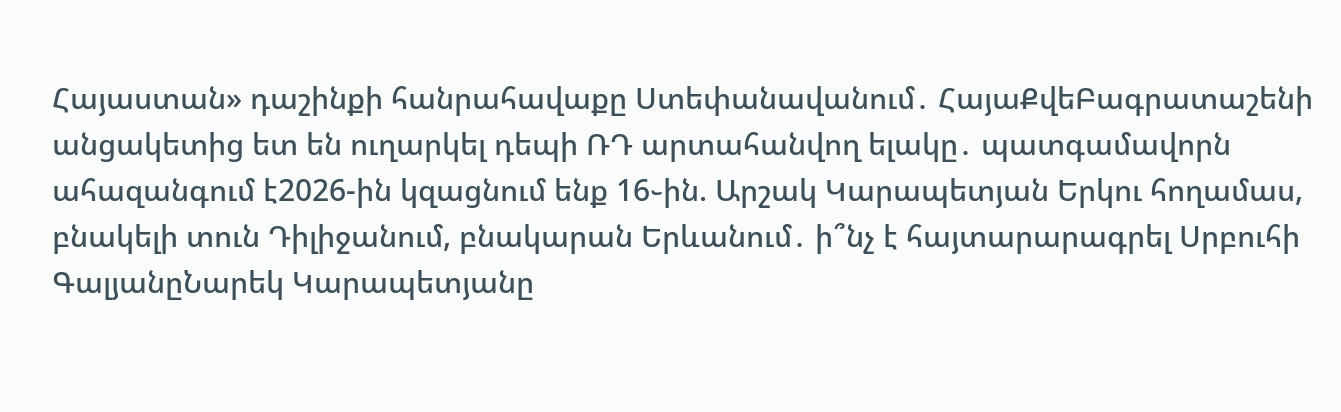Հայաստան» դաշինքի հանրահավաքը Ստեփանավանում․ ՀայաՔվեԲագրատաշենի անցակետից ետ են ուղարկել դեպի ՌԴ արտահանվող ելակը․ պատգամավորն ահազանգում է2026-ին կզացնում ենք 16֊ին. Արշակ Կարապետյան Երկու հողամաս, բնակելի տուն Դիլիջանում, բնակարան Երևանում․ ի՞նչ է հայտարարագրել Սրբուհի ԳալյանըՆարեկ Կարապետյանը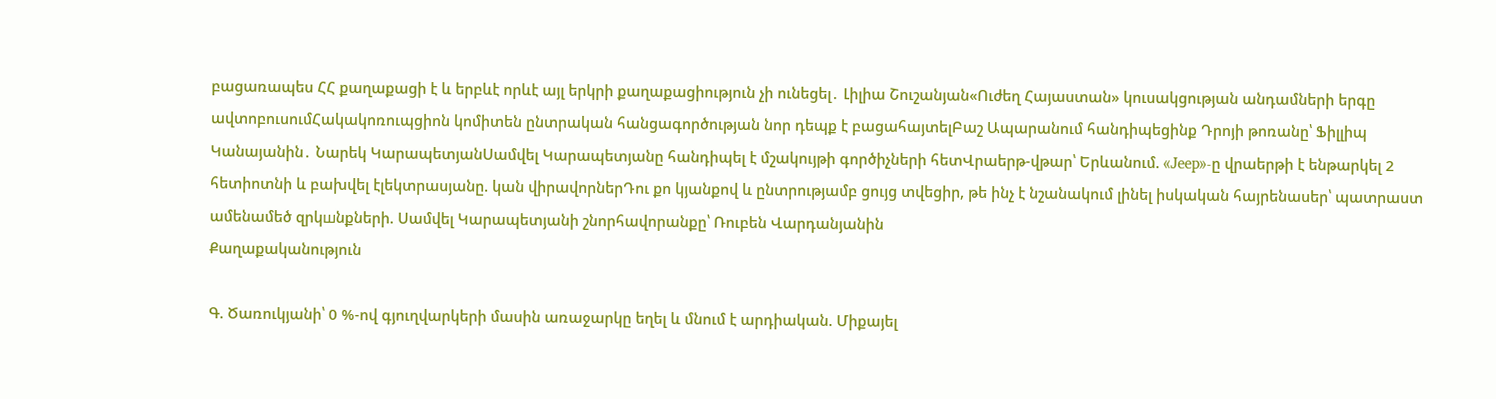բացառապես ՀՀ քաղաքացի է և երբևէ որևէ այլ երկրի քաղաքացիություն չի ունեցել․ Լիլիա Շուշանյան«Ուժեղ Հայաստան» կուսակցության անդամների երգը ավտոբուսումՀակակոռուպցիոն կոմիտեն ընտրական հանցագործության նոր դեպք է բացահայտելԲաշ Ապարանում հանդիպեցինք Դրոյի թոռանը՝ Ֆիլլիպ Կանայանին․ Նարեկ ԿարապետյանՍամվել Կարապետյանը հանդիպել է մշակույթի գործիչների հետՎրաերթ-վթար՝ Երևանում. «Jeep»-ը վրաերթի է ենթարկել 2 հետիոտնի և բախվել էլեկտրասյանը. կան վիրավորներԴու քո կյանքով և ընտրությամբ ցույց տվեցիր, թե ինչ է նշանակում լինել իսկական հայրենասեր՝ պատրաստ ամենամեծ զրկшնքների. Սամվել Կարապետյանի շնորհավորանքը՝ Ռուբեն Վարդանյանին
Քաղաքականություն

Գ. Ծառուկյանի՝ 0 %-ով գյուղվարկերի մասին առաջարկը եղել և մնում է արդիական. Միքայել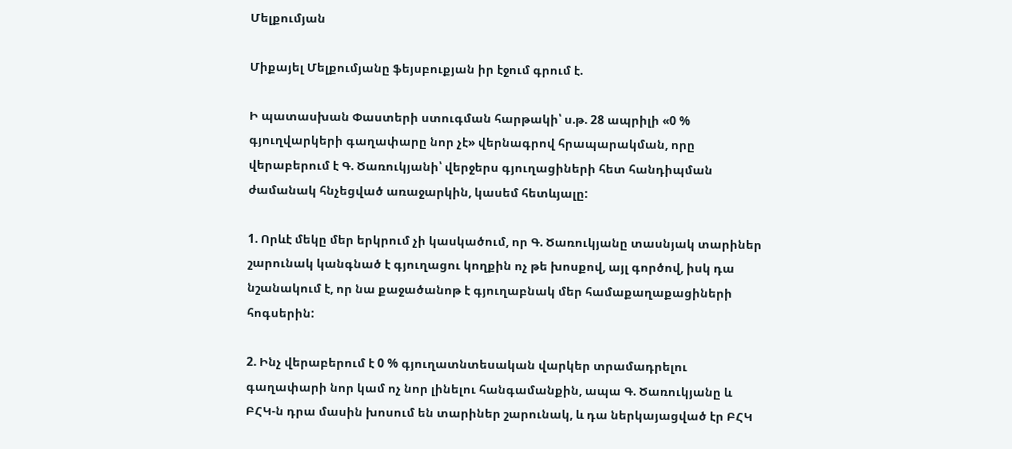Մելքումյան

Միքայել Մելքումյանը ֆեյսբուքյան իր էջում գրում է.

Ի պատասխան Փաստերի ստուգման հարթակի՝ ս.թ. 28 ապրիլի «0 % գյուղվարկերի գաղափարը նոր չէ» վերնագրով հրապարակման, որը վերաբերում է Գ. Ծառուկյանի՝ վերջերս գյուղացիների հետ հանդիպման ժամանակ հնչեցված առաջարկին, կասեմ հետևյալը:

1. Որևէ մեկը մեր երկրում չի կասկածում, որ Գ. Ծառուկյանը տասնյակ տարիներ շարունակ կանգնած է գյուղացու կողքին ոչ թե խոսքով, այլ գործով, իսկ դա նշանակում է, որ նա քաջածանոթ է գյուղաբնակ մեր համաքաղաքացիների հոգսերին:

2. Ինչ վերաբերում է 0 % գյուղատնտեսական վարկեր տրամադրելու գաղափարի նոր կամ ոչ նոր լինելու հանգամանքին, ապա Գ. Ծառուկյանը և ԲՀԿ-ն դրա մասին խոսում են տարիներ շարունակ, և դա ներկայացված էր ԲՀԿ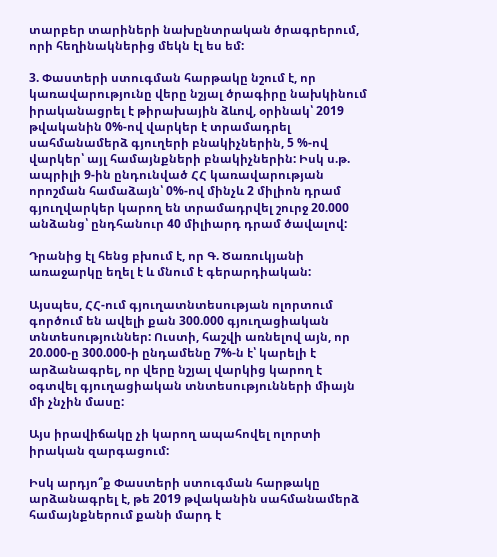տարբեր տարիների նախընտրական ծրագրերում, որի հեղինակներից մեկն էլ ես եմ:

3. Փաստերի ստուգման հարթակը նշում է, որ կառավարությունը վերը նշյալ ծրագիրը նախկինում իրականացրել է թիրախային ձևով, օրինակ՝ 2019 թվականին 0%-ով վարկեր է տրամադրել սահմանամերձ գյուղերի բնակիչներին, 5 %-ով վարկեր՝ այլ համայնքների բնակիչներին: Իսկ ս.թ. ապրիլի 9-ին ընդունված ՀՀ կառավարության որոշման համաձայն՝ 0%-ով մինչև 2 միլիոն դրամ գյուղվարկեր կարող են տրամադրվել շուրջ 20.000 անձանց՝ ընդհանուր 40 միլիարդ դրամ ծավալով:

Դրանից էլ հենց բխում է, որ Գ. Ծառուկյանի առաջարկը եղել է և մնում է գերարդիական:

Այսպես, ՀՀ-ում գյուղատնտեսության ոլորտում գործում են ավելի քան 300.000 գյուղացիական տնտեսություններ: Ուստի, հաշվի առնելով այն, որ 20.000-ը 300.000-ի ընդամենը 7%-ն է՝ կարելի է արձանագրել, որ վերը նշյալ վարկից կարող է օգտվել գյուղացիական տնտեսությունների միայն մի չնչին մասը:

Այս իրավիճակը չի կարող ապահովել ոլորտի իրական զարգացում:

Իսկ արդյո՞ք Փաստերի ստուգման հարթակը արձանագրել է, թե 2019 թվականին սահմանամերձ համայնքներում քանի մարդ է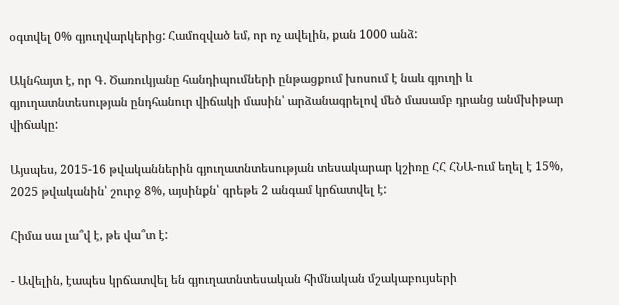օգտվել 0% գյուղվարկերից: Համոզված եմ, որ ոչ ավելին, քան 1000 անձ:

Ակնհայտ է, որ Գ. Ծառուկյանը հանդիպումների ընթացքում խոսում է նաև գյուղի և գյուղատնտեսության ընդհանուր վիճակի մասին՝ արձանագրելով մեծ մասամբ դրանց անմխիթար վիճակը:

Այսպես, 2015-16 թվականներին գյուղատնտեսության տեսակարար կշիռը ՀՀ ՀՆԱ-ում եղել է 15%, 2025 թվականին՝ շուրջ 8%, այսինքն՝ գրեթե 2 անգամ կրճատվել է:

Հիմա սա լա՞վ է, թե վա՞տ է:

- Ավելին, էապես կրճատվել են գյուղատնտեսական հիմնական մշակաբույսերի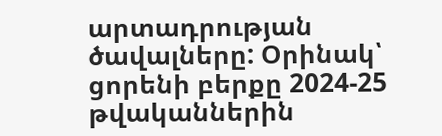արտադրության ծավալները: Օրինակ՝ ցորենի բերքը 2024-25 թվականներին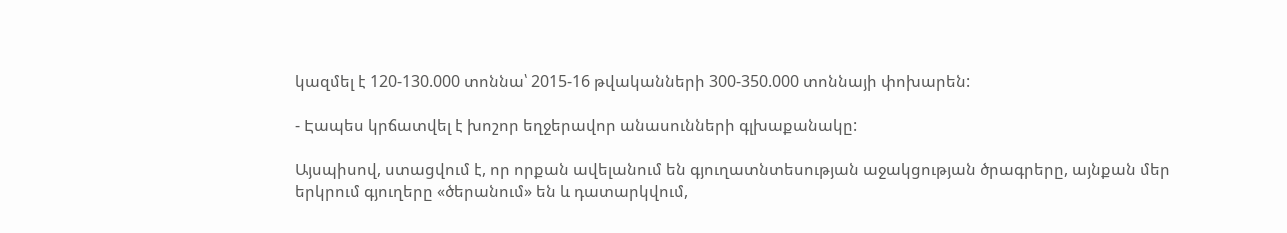կազմել է 120-130.000 տոննա՝ 2015-16 թվականների 300-350.000 տոննայի փոխարեն:

- Էապես կրճատվել է խոշոր եղջերավոր անասունների գլխաքանակը:

Այսպիսով, ստացվում է, որ որքան ավելանում են գյուղատնտեսության աջակցության ծրագրերը, այնքան մեր երկրում գյուղերը «ծերանում» են և դատարկվում,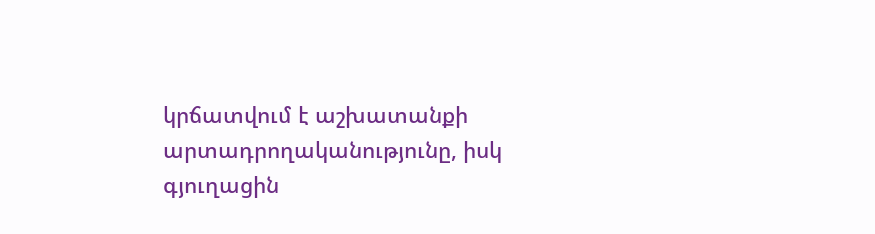կրճատվում է աշխատանքի արտադրողականությունը, իսկ գյուղացին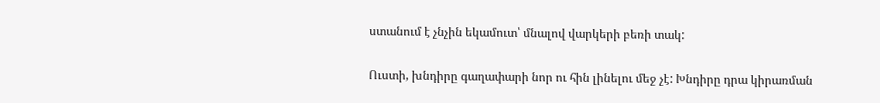ստանում է չնչին եկամուտ՝ մնալով վարկերի բեռի տակ:

Ուստի, խնդիրը գաղափարի նոր ու հին լինելու մեջ չէ: Խնդիրը դրա կիրառման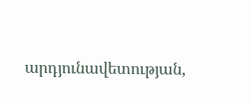արդյունավետության,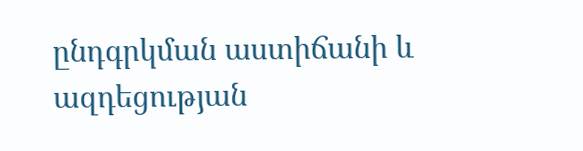ընդգրկման աստիճանի և ազդեցության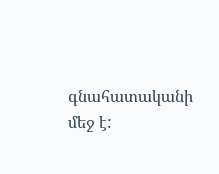գնահատականի մեջ է: